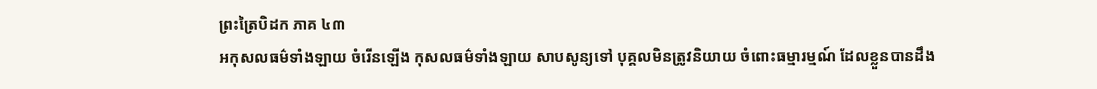ព្រះត្រៃបិដក ភាគ ៤៣
អកុសលធម៌ទាំងឡាយ ចំរើនឡើង កុសលធម៌ទាំងឡាយ សាបសូន្យទៅ បុគ្គលមិនត្រូវនិយាយ ចំពោះធម្មារម្មណ៍ ដែលខ្លួនបានដឹង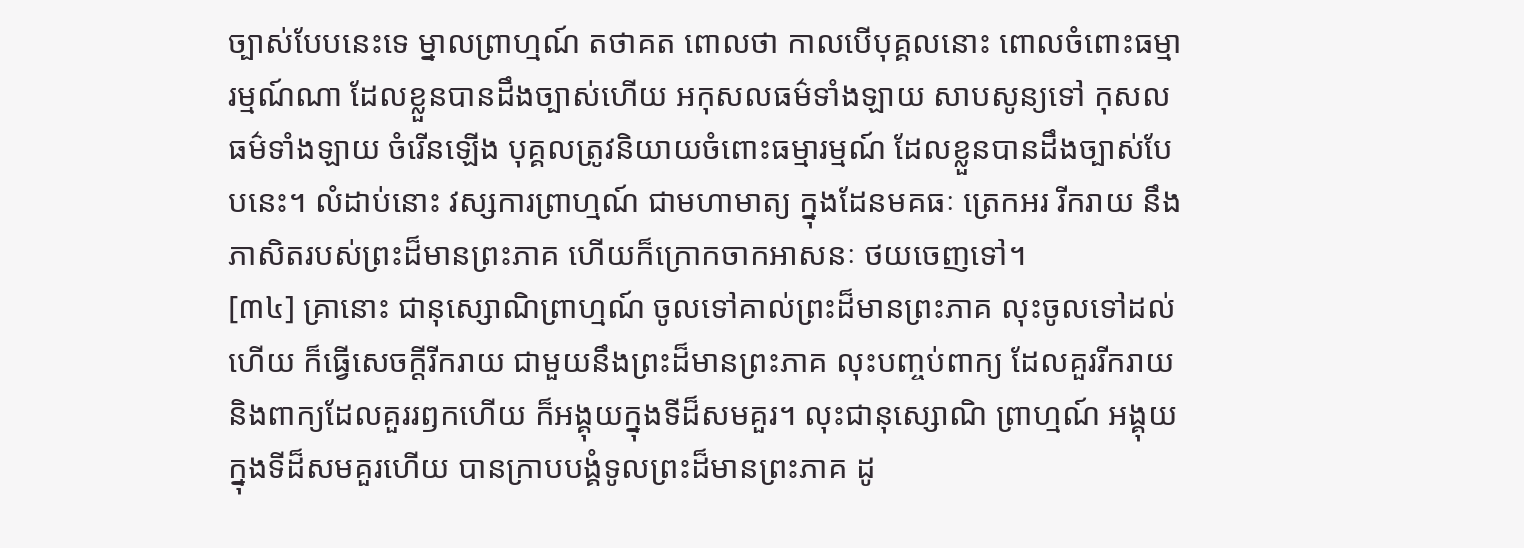ច្បាស់បែបនេះទេ ម្នាលព្រាហ្មណ៍ តថាគត ពោលថា កាលបើបុគ្គលនោះ ពោលចំពោះធម្មារម្មណ៍ណា ដែលខ្លួនបានដឹងច្បាស់ហើយ អកុសលធម៌ទាំងឡាយ សាបសូន្យទៅ កុសលធម៌ទាំងឡាយ ចំរើនឡើង បុគ្គលត្រូវនិយាយចំពោះធម្មារម្មណ៍ ដែលខ្លួនបានដឹងច្បាស់បែបនេះ។ លំដាប់នោះ វស្សការព្រាហ្មណ៍ ជាមហាមាត្យ ក្នុងដែនមគធៈ ត្រេកអរ រីករាយ នឹងភាសិតរបស់ព្រះដ៏មានព្រះភាគ ហើយក៏ក្រោកចាកអាសនៈ ថយចេញទៅ។
[៣៤] គ្រានោះ ជានុស្សោណិព្រាហ្មណ៍ ចូលទៅគាល់ព្រះដ៏មានព្រះភាគ លុះចូលទៅដល់ហើយ ក៏ធ្វើសេចក្ដីរីករាយ ជាមួយនឹងព្រះដ៏មានព្រះភាគ លុះបញ្ចប់ពាក្យ ដែលគួររីករាយ និងពាក្យដែលគួររឭកហើយ ក៏អង្គុយក្នុងទីដ៏សមគួរ។ លុះជានុស្សោណិ ព្រាហ្មណ៍ អង្គុយក្នុងទីដ៏សមគួរហើយ បានក្រាបបង្គំទូលព្រះដ៏មានព្រះភាគ ដូ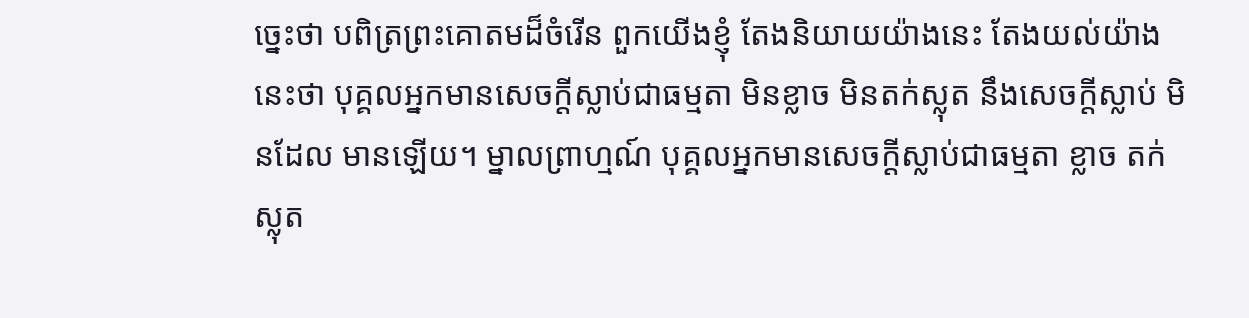ច្នេះថា បពិត្រព្រះគោតមដ៏ចំរើន ពួកយើងខ្ញុំ តែងនិយាយយ៉ាងនេះ តែងយល់យ៉ាងនេះថា បុគ្គលអ្នកមានសេចក្ដីស្លាប់ជាធម្មតា មិនខ្លាច មិនតក់ស្លុត នឹងសេចក្ដីស្លាប់ មិនដែល មានឡើយ។ ម្នាលព្រាហ្មណ៍ បុគ្គលអ្នកមានសេចក្ដីស្លាប់ជាធម្មតា ខ្លាច តក់ស្លុត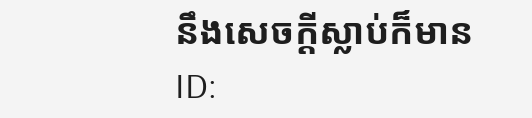នឹងសេចក្ដីស្លាប់ក៏មាន
ID: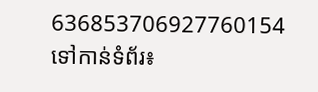636853706927760154
ទៅកាន់ទំព័រ៖